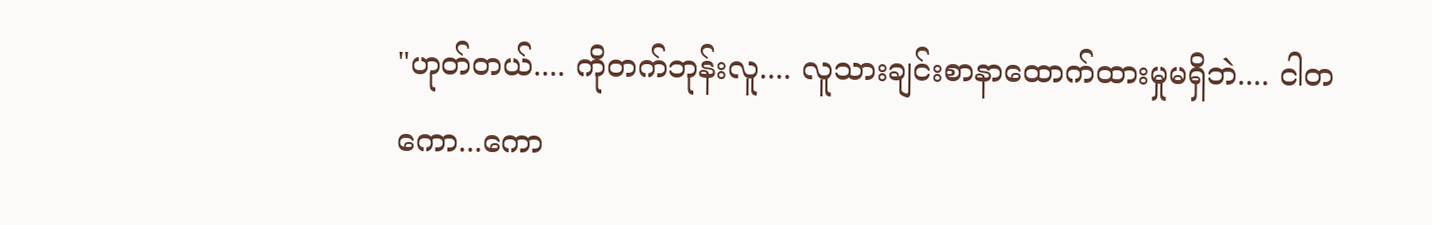"ဟုတ်တယ်.... ကိုတက်ဘုန်းလူ.... လူသားချင်းစာနာထောက်ထားမှုမရှိဘဲ.... ငါတကော...ကော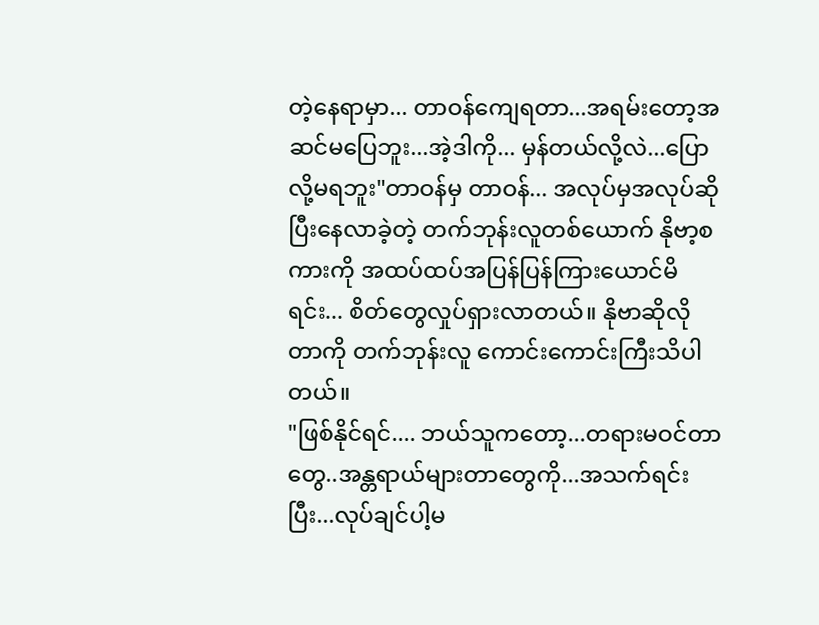တဲ့နေရာမှာ... တာဝန်ကျေရတာ...အရမ်းတော့အဆင်မပြေဘူး...အဲ့ဒါကို... မှန်တယ်လို့လဲ...ပြောလို့မရဘူး"တာဝန်မှ တာဝန်... အလုပ်မှအလုပ်ဆိုပြီးနေလာခဲ့တဲ့ တက်ဘုန်းလူတစ်ယောက် နိုဗာ့စကားကို အထပ်ထပ်အပြန်ပြန်ကြားယောင်မိရင်း... စိတ်တွေလှုပ်ရှားလာတယ်။ နိုဗာဆိုလိုတာကို တက်ဘုန်းလူ ကောင်းကောင်းကြီးသိပါတယ်။
"ဖြစ်နိုင်ရင်.... ဘယ်သူကတော့...တရားမဝင်တာတွေ..အန္တရာယ်များတာတွေကို...အသက်ရင်းပြီး...လုပ်ချင်ပါ့မ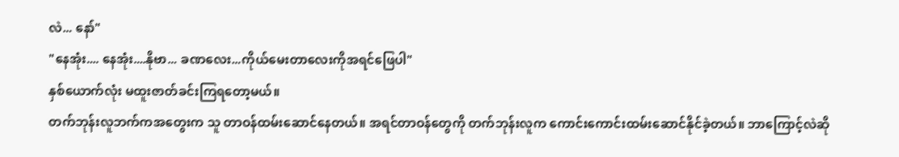လဲ... နော်"
"နေအုံး.... နေအုံး....နိုဗာ... ခဏလေး...ကိုယ်မေးတာလေးကိုအရင်ဖြေပါ"
နှစ်ယောက်လုံး မထူးဇာတ်ခင်းကြရတော့မယ်။
တက်ဘုန်းလူဘက်ကအတွေးက သူ တာဝန်ထမ်းဆောင်နေတယ်။ အရင်တာဝန်တွေကို တက်ဘုန်းလူက ကောင်းကောင်းထမ်းဆောင်နိုင်ခဲ့တယ်။ ဘာကြောင့်လဲဆို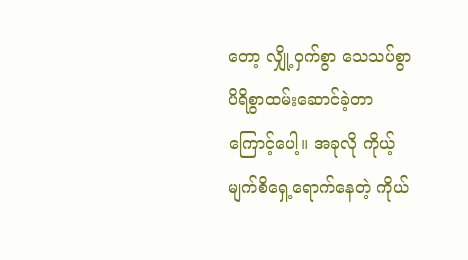တော့ လျှို့ဝှက်စွာ သေသပ်စွာ ပိရိစွာထမ်းဆောင်ခဲ့တာကြောင့်ပေါ့။ အခုလို ကိုယ့်မျက်စိရှေ့ရောက်နေတဲ့ ကိုယ်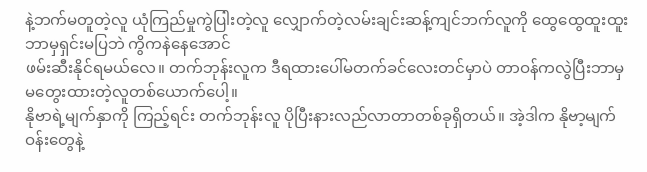နဲ့ဘက်မတူတဲ့လူ ယုံကြည်မှုကွဲပြါးတဲ့လူ လျှောက်တဲ့လမ်းချင်းဆန့်ကျင်ဘက်လူကို ထွေထွေထူးထူး ဘာမှရှင်းမပြဘဲ ကွိကနဲနေအောင်
ဖမ်းဆီးနိုင်ရမယ်လေ။ တက်ဘုန်းလူက ဒီရထားပေါ်မတက်ခင်လေးတင်မှာပဲ တာဝန်ကလွဲပြီးဘာမှ မတွေးထားတဲ့လူတစ်ယောက်ပေါ့။
နိုဗာရဲ့မျက်နှာကို ကြည့်ရင်း တက်ဘုန်းလူ ပိုပြီးနားလည်လာတာတစ်ခုရှိတယ်။ အဲ့ဒါက နိုဗာ့မျက်ဝန်းတွေနဲ့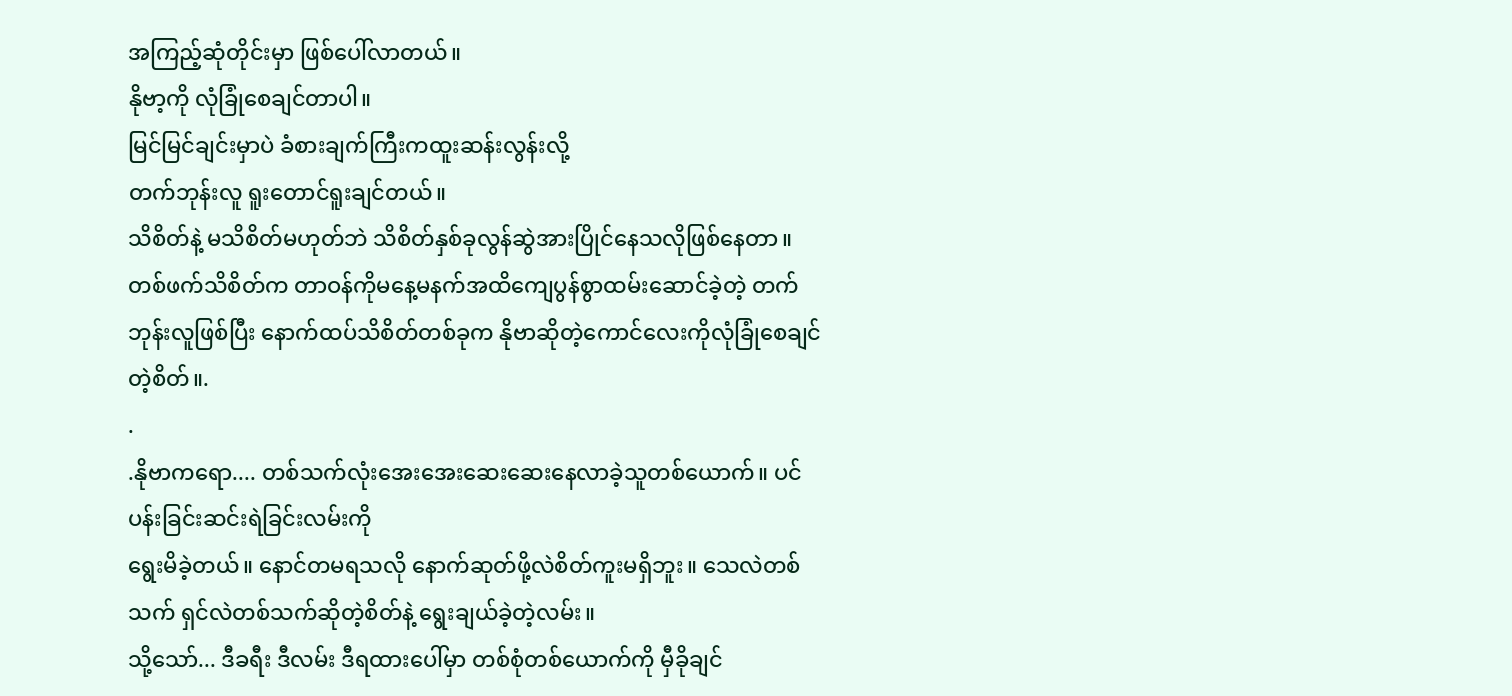အကြည့်ဆုံတိုင်းမှာ ဖြစ်ပေါ်လာတယ်။
နိုဗာ့ကို လုံခြုံစေချင်တာပါ။
မြင်မြင်ချင်းမှာပဲ ခံစားချက်ကြီးကထူးဆန်းလွန်းလို့
တက်ဘုန်းလူ ရူးတောင်ရူးချင်တယ်။
သိစိတ်နဲ့ မသိစိတ်မဟုတ်ဘဲ သိစိတ်နှစ်ခုလွန်ဆွဲအားပြိုင်နေသလိုဖြစ်နေတာ။
တစ်ဖက်သိစိတ်က တာဝန်ကိုမနေ့မနက်အထိကျေပွန်စွာထမ်းဆောင်ခဲ့တဲ့ တက်ဘုန်းလူဖြစ်ပြီး နောက်ထပ်သိစိတ်တစ်ခုက နိုဗာဆိုတဲ့ကောင်လေးကိုလုံခြုံစေချင်တဲ့စိတ်။.
.
.နိုဗာကရော.... တစ်သက်လုံးအေးအေးဆေးဆေးနေလာခဲ့သူတစ်ယောက်။ ပင်ပန်းခြင်းဆင်းရဲခြင်းလမ်းကို
ရွေးမိခဲ့တယ်။ နောင်တမရသလို နောက်ဆုတ်ဖို့လဲစိတ်ကူးမရှိဘူး။ သေလဲတစ်သက် ရှင်လဲတစ်သက်ဆိုတဲ့စိတ်နဲ့ ရွေးချယ်ခဲ့တဲ့လမ်း။
သို့သော်... ဒီခရီး ဒီလမ်း ဒီရထားပေါ်မှာ တစ်စုံတစ်ယောက်ကို မှီခိုချင်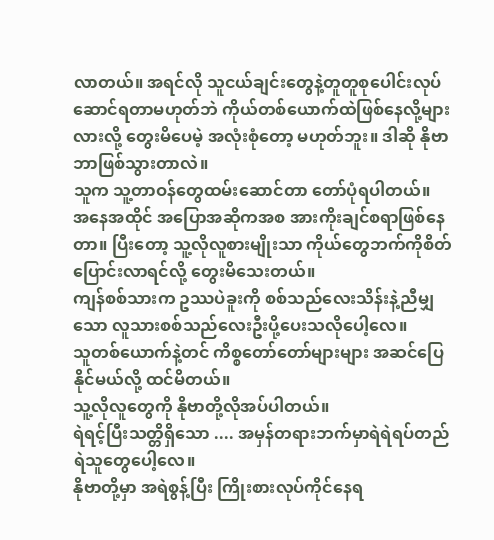လာတယ်။ အရင်လို သူငယ်ချင်းတွေနဲ့တူတူစုပေါင်းလုပ်ဆောင်ရတာမဟုတ်ဘဲ ကိုယ်တစ်ယောက်ထဲဖြစ်နေလို့များလားလို့ တွေးမိပေမဲ့ အလုံးစုံတော့ မဟုတ်ဘူး။ ဒါဆို နိုဗာဘာဖြစ်သွားတာလဲ။
သူက သူ့တာဝန်တွေထမ်းဆောင်တာ တော်ပုံရပါတယ်။
အနေအထိုင် အပြောအဆိုကအစ အားကိုးချင်စရာဖြစ်နေတာ။ ပြီးတော့ သူ့လိုလူစားမျိုးသာ ကိုယ်တွေဘက်ကိုစိတ်ပြောင်းလာရင်လို့ တွေးမိသေးတယ်။
ကျန်စစ်သားက ဥဿပဲခူးကို စစ်သည်လေးသိန်းနဲ့ညီမျှသော လူသားစစ်သည်လေးဦးပို့ပေးသလိုပေါ့လေ။
သူတစ်ယောက်နဲ့တင် ကိစ္စတော်တော်များများ အဆင်ပြေနိုင်မယ်လို့ ထင်မိတယ်။
သူ့လိုလူတွေကို နိုဗာတို့လိုအပ်ပါတယ်။
ရဲရင့်ပြီးသတ္တိရှိသော .... အမှန်တရားဘက်မှာရဲရဲရပ်တည်ရဲသူတွေပေါ့လေ။
နိုဗာတို့မှာ အရဲစွန့်ပြီး ကြိုးစားလုပ်ကိုင်နေရ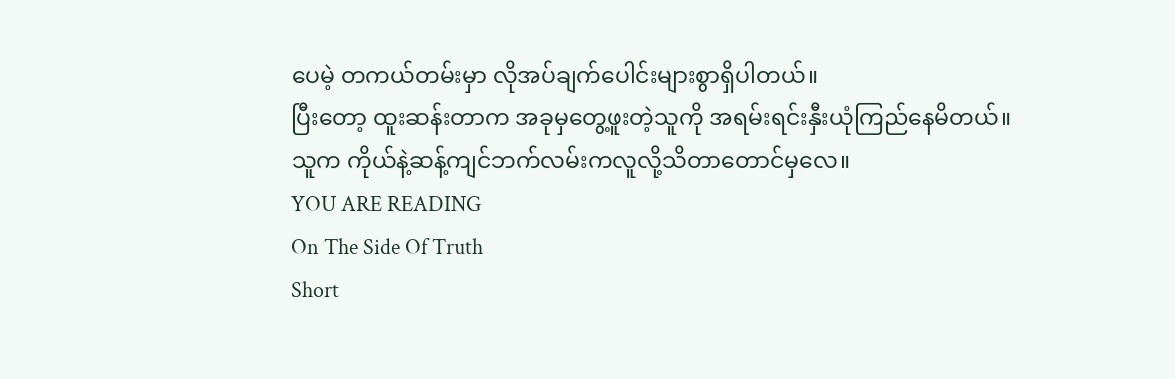ပေမဲ့ တကယ်တမ်းမှာ လိုအပ်ချက်ပေါင်းများစွာရှိပါတယ်။
ပြီးတော့ ထူးဆန်းတာက အခုမှတွေ့ဖူးတဲ့သူကို အရမ်းရင်းနှီးယုံကြည်နေမိတယ်။
သူက ကိုယ်နဲ့ဆန့်ကျင်ဘက်လမ်းကလူလို့သိတာတောင်မှလေ။
YOU ARE READING
On The Side Of Truth
Short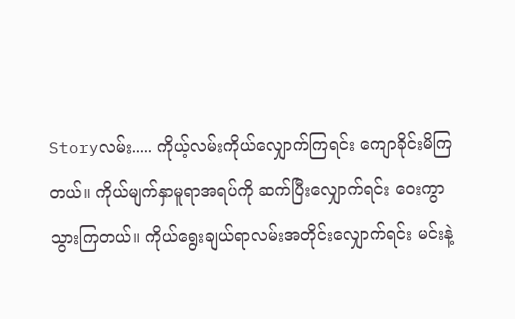Storyလမ်း..... ကိုယ့်လမ်းကိုယ်လျှောက်ကြရင်း ကျောခိုင်းမိကြတယ်။ ကိုယ်မျက်နှာမူရာအရပ်ကို ဆက်ပြီးလျှောက်ရင်း ဝေးကွာသွားကြတယ်။ ကိုယ်ရွေးချယ်ရာလမ်းအတိုင်းလျှောက်ရင်း မင်းနဲ့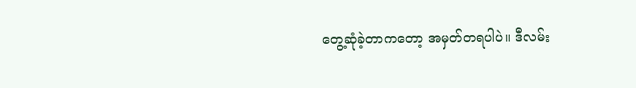တွေ့ဆုံခဲ့တာကတော့ အမှတ်တရပါပဲ။ ဒီလမ်း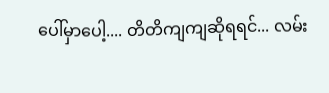ပေါ်မှာပေါ့.... တိတိကျကျဆိုရရင်... လမ်း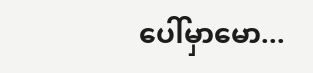ပေါ်မှာမော...